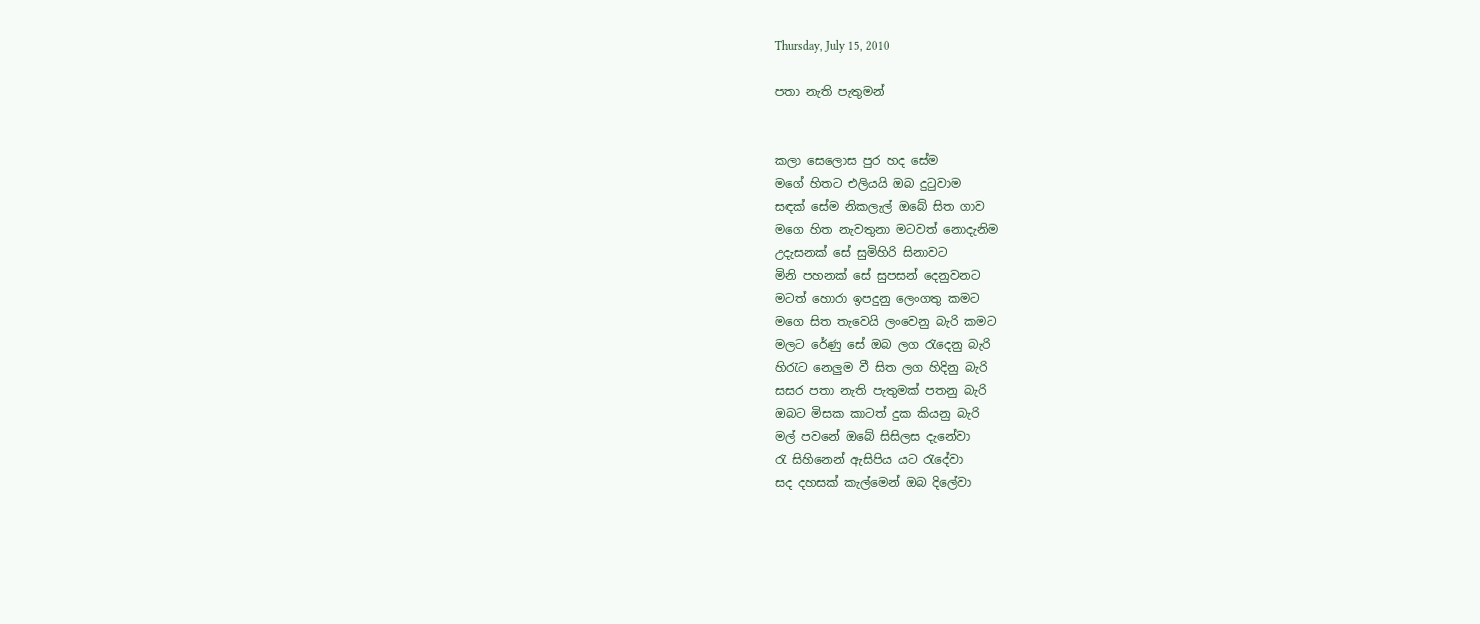Thursday, July 15, 2010

පතා නැති පැතුමන්


කලා සෙලොස පුර හද සේම
මගේ හිත‍ට එලියයි ඔබ දුටුවාම
සඳක් සේම නිකලැල් ඔබේ සිත ගාව
මගෙ හිත නැවතුනා ම‍ටවත් නොදැනිම
උදැසනක් සේ සුමිහිරි සිනාව‍ට
මිනි පහනක් සේ සුපසන් දෙනුවන‍ට
මටත් හොරා ඉපදුනු ලෙංගතු කම‍ට
මගෙ සිත තැවෙයි ලංවෙනු බැරි කම‍ට
මල‍ට රේණු සේ ඔබ ලග රැදෙනු බැරි
හිරැට නෙලුම වී සිත ලග හිදිනු බැරි
සසර පතා නැති පැතුමක් පතනු බැරි
ඔබ‍ට මිසක කාටත් දුක කියනු බැරි
මල් පවනේ ඔබේ සිසිලස දැනේවා
රැ සිහිනෙන් ඇසිපිය ය‍ට රැදේවා
සද දහසක් කැල්මෙන් ඔබ දිලේවා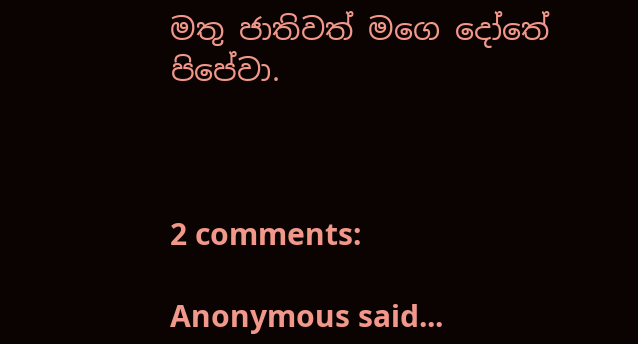මතු ජාතිවත් මගෙ දෝතේ පිපේවා.



2 comments:

Anonymous said...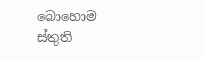බොහොම ස්තුති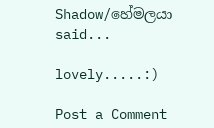Shadow/හේමලයා said...

lovely.....:)

Post a Comment